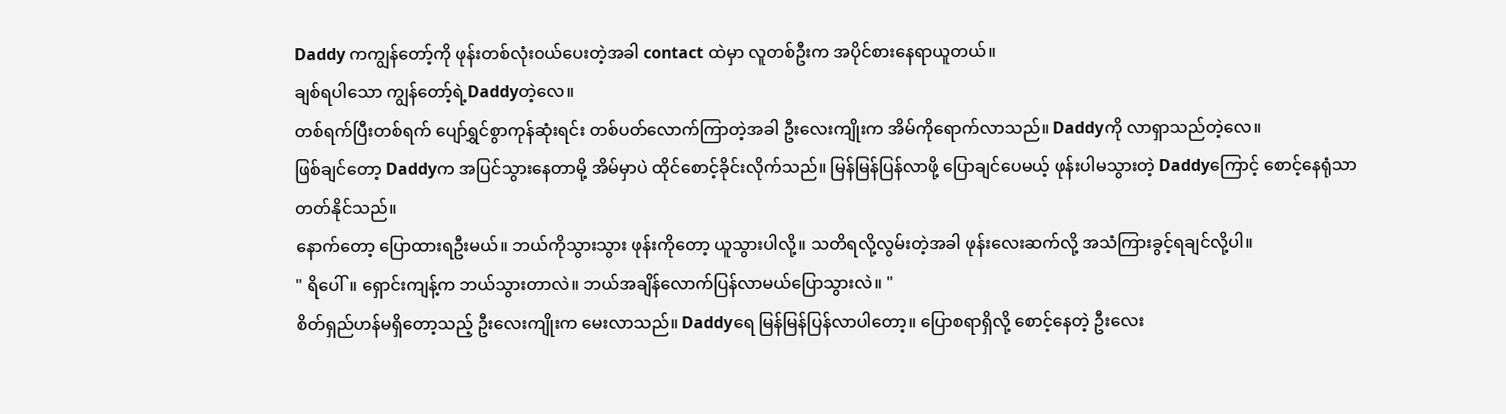Daddy ကကျွန်တော့်ကို ဖုန်းတစ်လုံး၀ယ်ပေးတဲ့အခါ contact ထဲမှာ လူတစ်ဦးက အပိုင်စားနေရာယူတယ်။
ချစ်ရပါသော ကျွန်တော့်ရဲ့Daddyတဲ့လေ။
တစ်ရက်ပြီးတစ်ရက် ပျော်ရွှင်စွာကုန်ဆုံးရင်း တစ်ပတ်လောက်ကြာတဲ့အခါ ဦးလေးကျိုးက အိမ်ကိုရောက်လာသည်။ Daddyကို လာရှာသည်တဲ့လေ။
ဖြစ်ချင်တော့ Daddyက အပြင်သွားနေတာမို့ အိမ်မှာပဲ ထိုင်စောင့်ခိုင်းလိုက်သည်။ မြန်မြန်ပြန်လာဖို့ ပြောချင်ပေမယ့် ဖုန်းပါမသွားတဲ့ Daddyကြောင့် စောင့်နေရုံသာ တတ်နိုင်သည်။
နောက်တော့ ပြောထားရဦးမယ်။ ဘယ်ကိုသွားသွား ဖုန်းကိုတော့ ယူသွားပါလို့။ သတိရလို့လွမ်းတဲ့အခါ ဖုန်းလေးဆက်လို့ အသံကြားခွင့်ရချင်လို့ပါ။
" ရိပေါ်။ ရှောင်းကျန့်က ဘယ်သွားတာလဲ။ ဘယ်အချိန်လောက်ပြန်လာမယ်ပြောသွားလဲ။ "
စိတ်ရှည်ဟန်မရှိတော့သည့် ဦးလေးကျိုးက မေးလာသည်။ Daddyရေ မြန်မြန်ပြန်လာပါတော့။ ပြောစရာရှိလို့ စောင့်နေတဲ့ ဦးလေး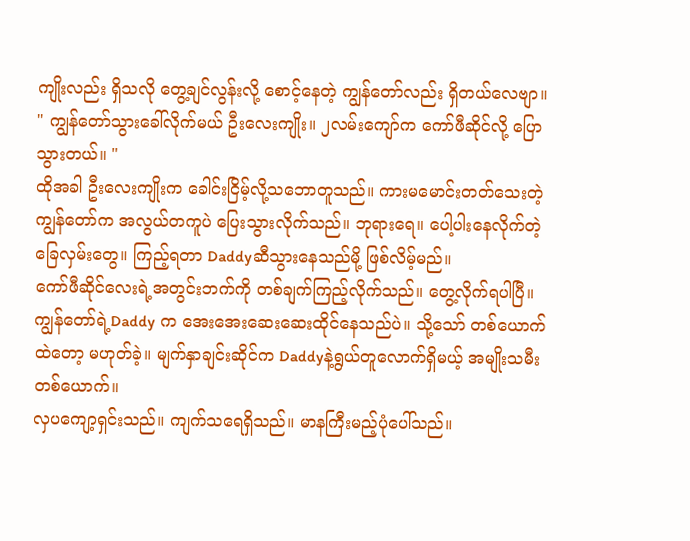ကျိုးလည်း ရှိသလို တွေ့ချင်လွန်းလို့ စောင့်နေတဲ့ ကျွန်တော်လည်း ရှိတယ်လေဗျာ။
" ကျွန်တော်သွားခေါ်လိုက်မယ် ဦးလေးကျိုး။ ၂လမ်းကျော်က ကော်ဖီဆိုင်လို့ ပြောသွားတယ်။ "
ထိုအခါ ဦးလေးကျိုးက ခေါင်းငြိမ့်လို့သဘောတူသည်။ ကားမမောင်းတတ်သေးတဲ့ကျွန်တော်က အလွယ်တကူပဲ ပြေးသွားလိုက်သည်။ ဘုရားရေ။ ပေါ့ပါးနေလိုက်တဲ့ ခြေလှမ်းတွေ။ ကြည့်ရတာ Daddyဆီသွားနေသည်မို့ ဖြစ်လိမ့်မည်။
ကော်ဖီဆိုင်လေးရဲ့အတွင်းဘက်ကို တစ်ချက်ကြည့်လိုက်သည်။ တွေ့လိုက်ရပါပြီ။ ကျွန်တော်ရဲ့Daddy က အေးအေးဆေးဆေးထိုင်နေသည်ပဲ။ သို့သော် တစ်ယောက်ထဲတော့ မဟုတ်ခဲ့။ မျက်နှာချင်းဆိုင်က Daddyနဲ့ရွယ်တူလောက်ရှိမယ့် အမျိုးသမီးတစ်ယောက်။
လှပကျော့ရှင်းသည်။ ကျက်သရေရှိသည်။ မာနကြီးမည့်ပုံပေါ်သည်။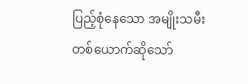ပြည့်စုံနေသော အမျိုးသမီးတစ်ယောက်ဆိုသော်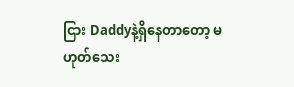ငြား Daddyနဲ့ရှိနေတာတော့ မဟုတ်သေး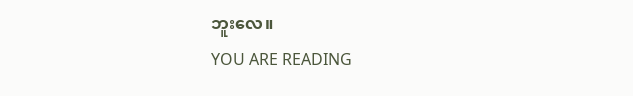ဘူးလေ။
YOU ARE READING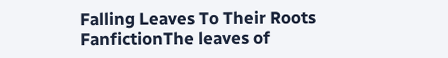Falling Leaves To Their Roots
FanfictionThe leaves of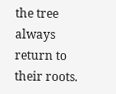the tree always return to their roots.